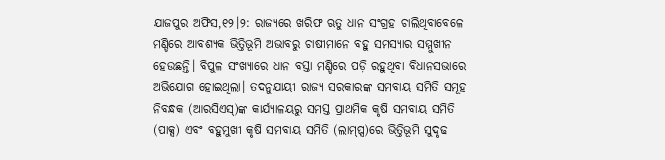ଯାଜପୁର ଅଫିସ,୧୨।୨: ରାଜ୍ୟରେ ଖରିଫ ଋତୁ ଧାନ ସଂଗ୍ରହ ଚାଲିଥିବାବେଳେ ମଣ୍ଡିରେ ଆବଶ୍ୟକ ଭିତ୍ତିଭୂମି ଅଭାବରୁ ଚାଷୀମାନେ ବହୁ ସମସ୍ୟାର ସମ୍ମୁଖୀନ ହେଉଛନ୍ତି। ବିପୁଳ ସଂଖ୍ୟାରେ ଧାନ ବସ୍ତା ମଣ୍ଡିରେ ପଡ଼ି ରହୁଥିବା ବିଧାନସଭାରେ ଅଭିଯୋଗ ହୋଇଥିଲା। ତଦନୁଯାୟୀ ରାଜ୍ୟ ସରକାରଙ୍କ ସମବାୟ ସମିତି ସମୂହ ନିବନ୍ଧକ (ଆରସିଏସ୍)ଙ୍କ କାର୍ଯ୍ୟାଳୟରୁ ସମସ୍ତ ପ୍ରାଥମିକ କୃଷି ସମବାୟ ସମିତି (ପାକ୍ସ) ଏବଂ ବହୁମୁଖୀ କୃଷି ସମବାୟ ସମିତି (ଲାମ୍ପ୍ସ)ରେ ଭିତ୍ତିଭୂମି ସୁଦୃଢ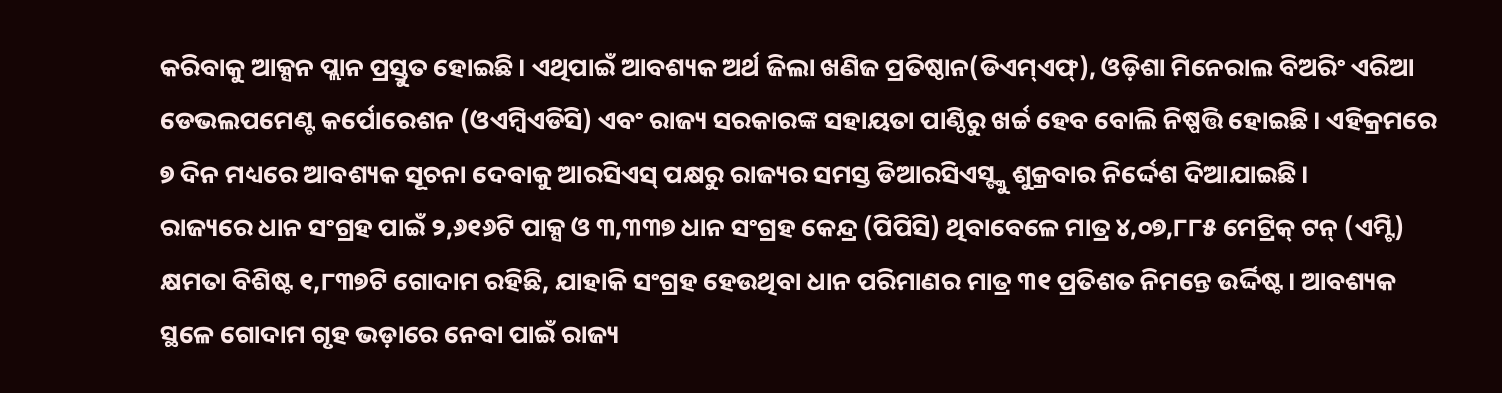କରିବାକୁ ଆକ୍ସନ ପ୍ଲାନ ପ୍ରସ୍ତୁତ ହୋଇଛି। ଏଥିପାଇଁ ଆବଶ୍ୟକ ଅର୍ଥ ଜିଲା ଖଣିଜ ପ୍ରତିଷ୍ଠାନ(ଡିଏମ୍ଏଫ୍), ଓଡ଼ିଶା ମିନେରାଲ ବିଅରିଂ ଏରିଆ ଡେଭଲପମେଣ୍ଟ କର୍ପୋରେଶନ (ଓଏମ୍ବିଏଡିସି) ଏବଂ ରାଜ୍ୟ ସରକାରଙ୍କ ସହାୟତା ପାଣ୍ଠିରୁ ଖର୍ଚ୍ଚ ହେବ ବୋଲି ନିଷ୍ପତ୍ତି ହୋଇଛି। ଏହିକ୍ରମରେ ୭ ଦିନ ମଧ୍ୟରେ ଆବଶ୍ୟକ ସୂଚନା ଦେବାକୁ ଆରସିଏସ୍ ପକ୍ଷରୁ ରାଜ୍ୟର ସମସ୍ତ ଡିଆରସିଏସ୍ଙ୍କୁ ଶୁକ୍ରବାର ନିର୍ଦ୍ଦେଶ ଦିଆଯାଇଛି।
ରାଜ୍ୟରେ ଧାନ ସଂଗ୍ରହ ପାଇଁ ୨,୬୧୬ଟି ପାକ୍ସ ଓ ୩,୩୩୭ ଧାନ ସଂଗ୍ରହ କେନ୍ଦ୍ର (ପିପିସି) ଥିବାବେଳେ ମାତ୍ର ୪,୦୭,୮୮୫ ମେଟ୍ରିକ୍ ଟନ୍ (ଏମ୍ଟି) କ୍ଷମତା ବିଶିଷ୍ଟ ୧,୮୩୭ଟି ଗୋଦାମ ରହିଛି, ଯାହାକି ସଂଗ୍ରହ ହେଉଥିବା ଧାନ ପରିମାଣର ମାତ୍ର ୩୧ ପ୍ରତିଶତ ନିମନ୍ତେ ଉର୍ଦ୍ଦିଷ୍ଟ। ଆବଶ୍ୟକ ସ୍ଥଳେ ଗୋଦାମ ଗୃହ ଭଡ଼ାରେ ନେବା ପାଇଁ ରାଜ୍ୟ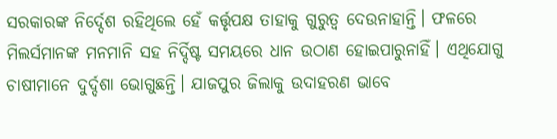ସରକାରଙ୍କ ନିର୍ଦ୍ଦେଶ ରହିଥିଲେ ହେଁ କର୍ତ୍ତୃପକ୍ଷ ତାହାକୁ ଗୁରୁତ୍ୱ ଦେଉନାହାନ୍ତି। ଫଳରେ ମିଲର୍ସମାନଙ୍କ ମନମାନି ସହ ନିର୍ଦ୍ଦିଷ୍ଟ ସମୟରେ ଧାନ ଉଠାଣ ହୋଇପାରୁନାହିଁ। ଏଥିଯୋଗୁ ଚାଷୀମାନେ ଦୁର୍ଦ୍ଦଶା ଭୋଗୁଛନ୍ତି। ଯାଜପୁର ଜିଲାକୁ ଉଦାହରଣ ଭାବେ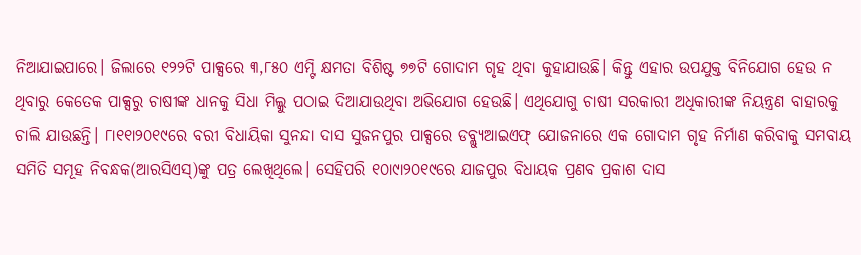ନିଆଯାଇପାରେ। ଜିଲାରେ ୧୨୨ଟି ପାକ୍ସରେ ୩,୮୫୦ ଏମ୍ଟି କ୍ଷମତା ବିଶିଷ୍ଟ ୭୭ଟି ଗୋଦାମ ଗୃହ ଥିବା କୁହାଯାଉଛି। କିନ୍ତୁ ଏହାର ଉପଯୁକ୍ତ ବିନିଯୋଗ ହେଉ ନ ଥିବାରୁ କେତେକ ପାକ୍ସରୁ ଚାଷୀଙ୍କ ଧାନକୁ ସିଧା ମିଲ୍କୁ ପଠାଇ ଦିଆଯାଉଥିବା ଅଭିଯୋଗ ହେଉଛି। ଏଥିଯୋଗୁ ଚାଷୀ ସରକାରୀ ଅଧିକାରୀଙ୍କ ନିୟନ୍ତ୍ରଣ ବାହାରକୁ ଚାଲି ଯାଉଛନ୍ତି। ୮ା୧୧ା୨୦୧୯ରେ ବରୀ ବିଧାୟିକା ସୁନନ୍ଦା ଦାସ ସୁଜନପୁର ପାକ୍ସରେ ଡବ୍ଲ୍ୟୁଆଇଏଫ୍ ଯୋଜନାରେ ଏକ ଗୋଦାମ ଗୃହ ନିର୍ମାଣ କରିବାକୁ ସମବାୟ ସମିତି ସମୂହ ନିବନ୍ଧକ(ଆରସିଏସ୍)ଙ୍କୁ ପତ୍ର ଲେଖିଥିଲେ। ସେହିପରି ୧୦ା୯ା୨୦୧୯ରେ ଯାଜପୁର ବିଧାୟକ ପ୍ରଣବ ପ୍ରକାଶ ଦାସ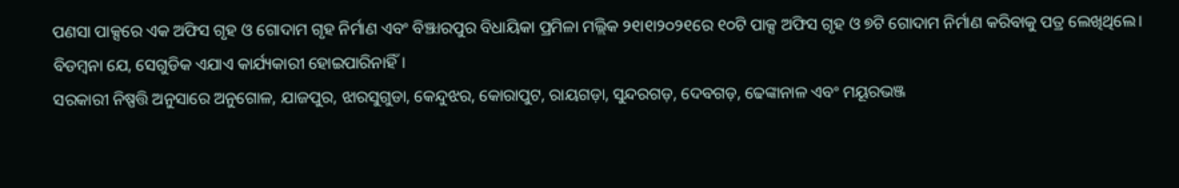ପଣସା ପାକ୍ସରେ ଏକ ଅଫିସ ଗୃହ ଓ ଗୋଦାମ ଗୃହ ନିର୍ମାଣ ଏବଂ ବିଞ୍ଝାରପୁର ବିଧାୟିକା ପ୍ରମିଳା ମଲ୍ଲିକ ୨୧ା୧ା୨୦୨୧ରେ ୧୦ଟି ପାକ୍ସ ଅଫିସ ଗୃହ ଓ ୭ଟି ଗୋଦାମ ନିର୍ମାଣ କରିବାକୁ ପତ୍ର ଲେଖିଥିଲେ। ବିଡମ୍ବନା ଯେ, ସେଗୁଡିକ ଏଯାଏ କାର୍ଯ୍ୟକାରୀ ହୋଇପାରିନାହିଁ।
ସରକାରୀ ନିଷ୍ପତ୍ତି ଅନୁସାରେ ଅନୁଗୋଳ, ଯାଜପୁର, ଝାରସୁଗୁଡା, କେନ୍ଦୁଝର, କୋରାପୁଟ, ରାୟଗଡ଼ା, ସୁନ୍ଦରଗଡ଼, ଦେବଗଡ଼, ଢେଙ୍କାନାଳ ଏବଂ ମୟୂରଭଞ୍ଜ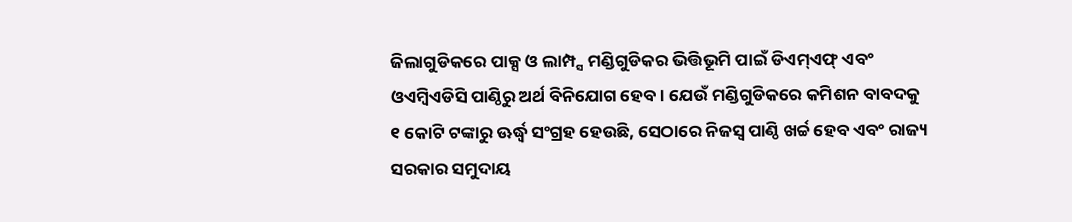ଜିଲାଗୁଡିକରେ ପାକ୍ସ ଓ ଲାମ୍ପ୍ସ ମଣ୍ଡିଗୁଡିକର ଭିତ୍ତିଭୂମି ପାଇଁ ଡିଏମ୍ଏଫ୍ ଏବଂ ଓଏମ୍ବିଏଡିସି ପାଣ୍ଠିରୁ ଅର୍ଥ ବିନିଯୋଗ ହେବ। ଯେଉଁ ମଣ୍ଡିଗୁଡିକରେ କମିଶନ ବାବଦକୁ ୧ କୋଟି ଟଙ୍କାରୁ ଊର୍ଦ୍ଧ୍ୱ ସଂଗ୍ରହ ହେଉଛି, ସେଠାରେ ନିଜସ୍ବ ପାଣ୍ଠି ଖର୍ଚ୍ଚ ହେବ ଏବଂ ରାଜ୍ୟ ସରକାର ସମୁଦାୟ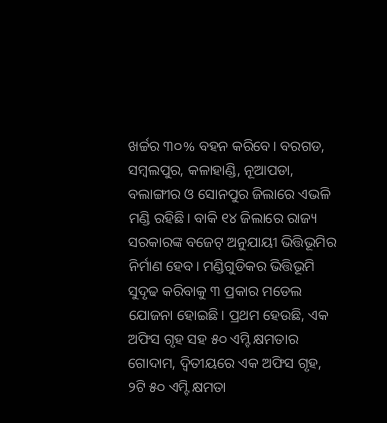ଖର୍ଚ୍ଚର ୩୦% ବହନ କରିବେ। ବରଗଡ, ସମ୍ବଲପୁର, କଳାହାଣ୍ଡି, ନୂଆପଡା, ବଲାଙ୍ଗୀର ଓ ସୋନପୁର ଜିଲାରେ ଏଭଳି ମଣ୍ଡି ରହିଛି। ବାକି ୧୪ ଜିଲାରେ ରାଜ୍ୟ ସରକାରଙ୍କ ବଜେଟ୍ ଅନୁଯାୟୀ ଭିତ୍ତିଭୂମିର ନିର୍ମାଣ ହେବ। ମଣ୍ଡିଗୁଡିକର ଭିତ୍ତିଭୂମି ସୁଦୃଢ କରିବାକୁ ୩ ପ୍ରକାର ମଡେଲ ଯୋଜନା ହୋଇଛି। ପ୍ରଥମ ହେଉଛି, ଏକ ଅଫିସ ଗୃହ ସହ ୫୦ ଏମ୍ଟି କ୍ଷମତାର ଗୋଦାମ, ଦ୍ୱିତୀୟରେ ଏକ ଅଫିସ ଗୃହ, ୨ଟି ୫୦ ଏମ୍ଟି କ୍ଷମତା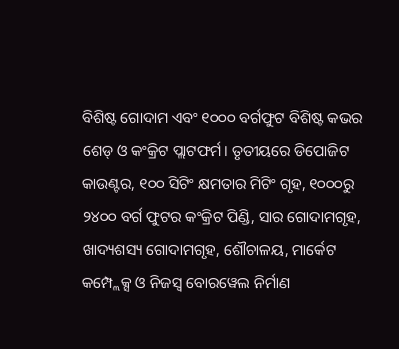ବିଶିଷ୍ଟ ଗୋଦାମ ଏବଂ ୧୦୦୦ ବର୍ଗଫୁଟ ବିଶିଷ୍ଟ କଭର ଶେଡ୍ ଓ କଂକ୍ରିଟ ପ୍ଲାଟଫର୍ମ। ତୃତୀୟରେ ଡିପୋଜିଟ କାଉଣ୍ଟର, ୧୦୦ ସିଟିଂ କ୍ଷମତାର ମିଟିଂ ଗୃହ, ୧୦୦୦ରୁ ୨୪୦୦ ବର୍ଗ ଫୁଟର କଂକ୍ରିଟ ପିଣ୍ଡି, ସାର ଗୋଦାମଗୃହ, ଖାଦ୍ୟଶସ୍ୟ ଗୋଦାମଗୃହ, ଶୌଚାଳୟ, ମାର୍କେଟ କମ୍ପ୍ଲେକ୍ସ ଓ ନିଜସ୍ବ ବୋରୱେଲ ନିର୍ମାଣ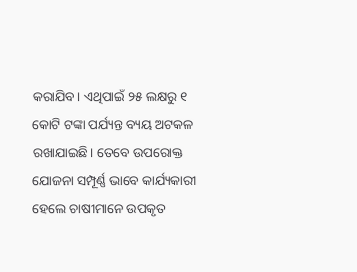କରାଯିବ। ଏଥିପାଇଁ ୨୫ ଲକ୍ଷରୁ ୧ କୋଟି ଟଙ୍କା ପର୍ଯ୍ୟନ୍ତ ବ୍ୟୟ ଅଟକଳ ରଖାଯାଇଛି। ତେବେ ଉପରୋକ୍ତ ଯୋଜନା ସମ୍ପୂର୍ଣ୍ଣ ଭାବେ କାର୍ଯ୍ୟକାରୀ ହେଲେ ଚାଷୀମାନେ ଉପକୃତ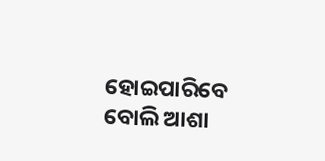ହୋଇପାରିବେ ବୋଲି ଆଶା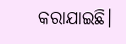କରାଯାଇଛି।